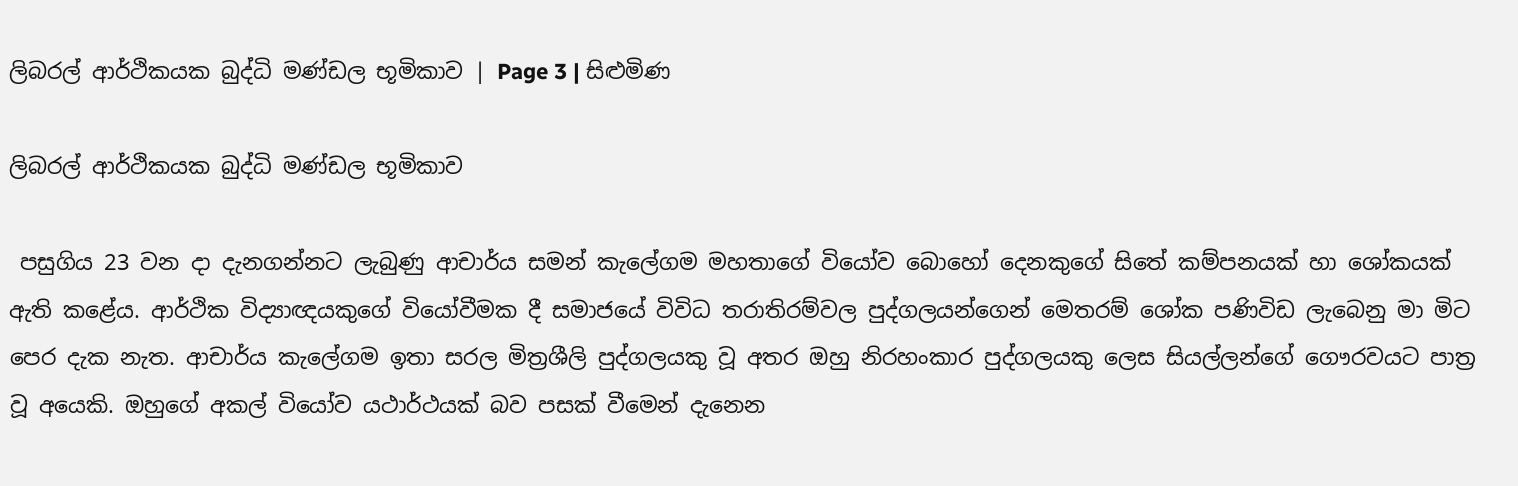ලිබරල් ආර්ථිකයක බුද්ධි මණ්ඩල භූමිකාව | Page 3 | සිළුමිණ

ලිබරල් ආර්ථිකයක බුද්ධි මණ්ඩල භූමිකාව

 පසුගිය 23 වන දා දැනගන්නට ලැබුණු ආචාර්ය සමන් කැලේගම මහතාගේ වියෝව බොහෝ දෙනකුගේ සිතේ කම්පනයක් හා ශෝකයක් ඇති කළේය. ආර්ථික විද්‍යාඥයකුගේ වියෝවීමක දී සමාජයේ විවිධ තරාතිරම්වල පුද්ගලයන්ගෙන් මෙතරම් ශෝක පණිවිඩ ලැබෙනු මා මිට පෙර දැක නැත. ආචාර්ය කැලේගම ඉතා සරල මිත්‍රශීලි පුද්ගලයකු වූ අතර ඔහු නිරහංකාර පුද්ගලයකු ලෙස සියල්ලන්ගේ ගෞරවයට පාත්‍ර වූ අයෙකි. ඔහුගේ අකල් වියෝව යථාර්ථයක් බව පසක් වීමෙන් දැනෙන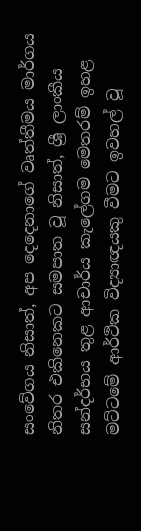සංවේගය නිසාත්, අප දෙදෙනාගේ වෘත්තීමය මාර්ගය නිතර එකිනෙකට සමපාත වූ නිසාත්, ශ්‍රී ලාංකීය සන්දර්භය තුළ ආචාර්ය කැලේගම මෙතරම් ඉහළ මට්ටමේ ආර්ථික විද්‍යාඥයකු වීමට ඉවහල් වූ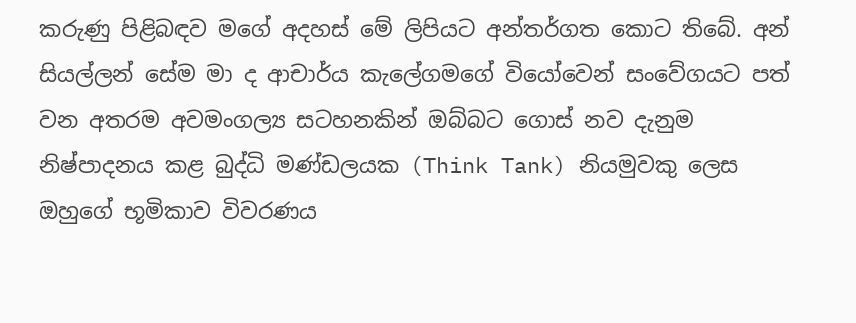කරුණු පිළිබඳව මගේ අදහස් මේ ලිපියට අන්තර්ගත කොට තිබේ. අන් සියල්ලන් සේම මා ද ආචාර්ය කැලේගමගේ වියෝවෙන් සංවේගයට පත් වන අතරම අවමංගල්‍ය සටහනකින් ඔබ්බට ගොස් නව දැනුම නිෂ්පාදනය කළ බුද්ධි මණ්ඩලයක (Think Tank) නියමුවකු ලෙස ඔහුගේ භූමිකාව විවරණය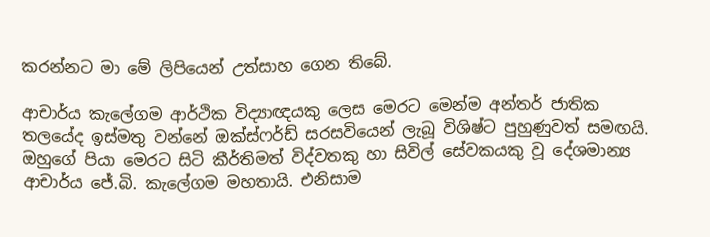කරන්නට මා මේ ලිපියෙන් උත්සාහ ගෙන තිබේ.

ආචාර්ය කැලේගම ආර්ථික විද්‍යාඥයකු ලෙස මෙරට මෙන්ම අන්තර් ජාතික තලයේද ඉස්මතු වන්නේ ඔක්ස්ෆර්ඩ් සරසවියෙන් ලැබූ විශිෂ්ට පුහුණුවත් සමඟයි. ඔහුගේ පියා මෙරට සිටි කීර්තිමත් විද්වතකු හා සිවිල් සේවකයකු වූ දේශමාන්‍ය ආචාර්ය ජේ.බි. කැලේගම මහතායි. එනිසාම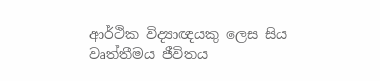ආර්ථික විද්‍යාඥයකු ලෙස සිය වෘත්තීමය ජීවිතය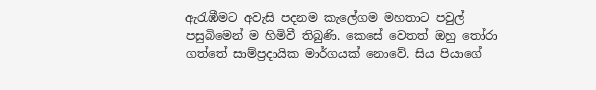ඇරැඹීමට අවැසි පදනම කැලේගම මහතාට පවුල් පසුබිමෙන් ම හිමිවී තිබුණි. කෙසේ වෙතත් ඔහු තෝරා ගත්තේ සාම්ප්‍රදායික මාර්ගයක් නොවේ. සිය පියාගේ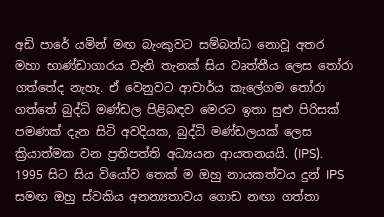අඩි පාරේ යමින් මඟ බැංකුවට සම්බන්ධ නොවූ අතර මහා භාණ්ඩාගාරය වැනි තැනක් සිය වෘත්තීය ලෙස තෝරා ගත්තේද නැහැ. ඒ වෙනුවට ආචාර්ය කැලේගම තෝරා ගත්තේ බුද්ධි මණ්ඩල පිළිබඳව මෙරට ඉතා සුළු පිරිසක් පමණක් දැන සිටි අවදියක, බුද්ධි මණ්ඩලයක් ලෙස ක්‍රියාත්මක වන ප්‍රතිපත්ති අධ්‍යයන ආයතනයයි. (IPS). 1995 සිට සිය වියෝව තෙක් ම ඔහු නායකත්වය දුන් IPS සමඟ ඔහු ස්වකිය අනන්‍යතාවය ගොඩ නඟා ගත්තා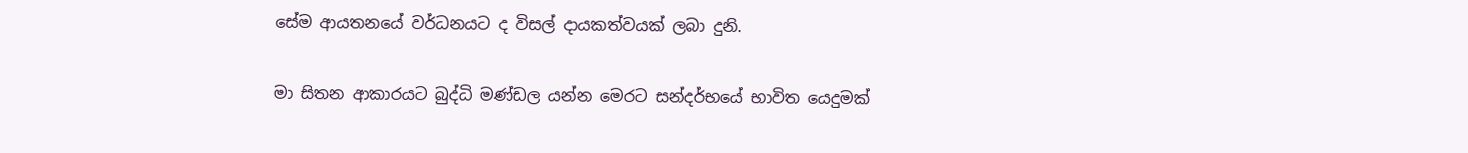සේම ආයතනයේ වර්ධනයට ද විසල් දායකත්වයක් ලබා දුනි.

මා සිතන ආකාරයට බුද්ධි මණ්ඩල යන්න මෙරට සන්දර්භයේ භාවිත යෙදුමක්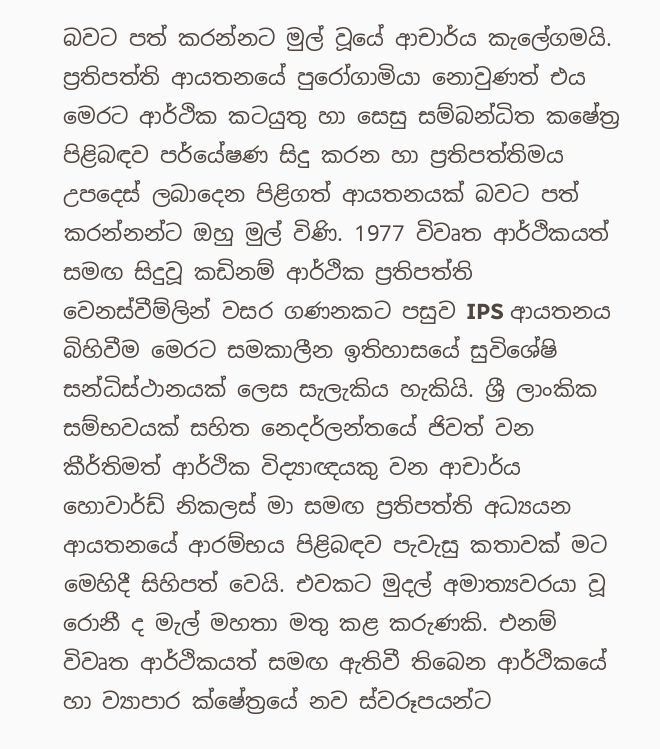බවට පත් කරන්නට මුල් වූයේ ආචාර්ය කැලේගමයි. ප්‍රතිපත්ති ආයතනයේ පුරෝගාමියා නොවුණත් එය මෙරට ආර්ථික කටයුතු හා සෙසු සම්බන්ධිත කෂේත්‍ර පිළිබඳව පර්යේෂණ සිදු කරන හා ප්‍රතිපත්තිමය උපදෙස් ලබාදෙන පිළිගත් ආයතනයක් බවට පත් කරන්නන්ට ඔහු මුල් විණි. 1977 විවෘත ආර්ථිකයත් සමඟ සිදුවූ කඩිනම් ආර්ථික ප්‍රතිපත්ති වෙනස්වීම්ලින් වසර ගණනකට පසුව IPS ආයතනය බිහිවීම මෙරට සමකාලීන ඉතිහාසයේ සුවිශේෂි සන්ධිස්ථානයක් ලෙස සැලැකිය හැකියි. ශ්‍රී ලාංකික සම්භවයක් සහිත නෙදර්ලන්තයේ ජිවත් වන කීර්තිමත් ආර්ථික විද්‍යාඥයකු වන ආචාර්ය හොවාර්ඩ් නිකලස් මා සමඟ ප්‍රතිපත්ති අධ්‍යයන ආයතනයේ ආරම්භය පිළිබඳව පැවැසු කතාවක් මට මෙහිදී සිහිපත් වෙයි. එවකට මුදල් අමාත්‍යවරයා වූ රොනී ද මැල් මහතා මතු කළ කරුණකි. එනම් විවෘත ආර්ථිකයත් සමඟ ඇතිවී තිබෙන ආර්ථිකයේ හා ව්‍යාපාර ක්ෂේත්‍රයේ නව ස්වරූපයන්ට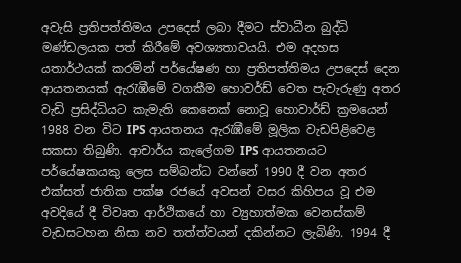අවැසි ප්‍රතිපත්තිමය උපදෙස් ලබා දීමට ස්වාධීන බුද්ධි මණ්ඩලයක පත් කිරීමේ අවශ්‍යතාවයයි. එම අදහස යතාර්ථයක් කරමින් පර්යේෂණ හා ප්‍රතිපත්තිමය උපදෙස් දෙන ආයතනයක් ඇරැඹීමේ වගකීම හොවර්ඩ් වෙත පැවැරුණු අතර වැඩි ප්‍රසිද්ධියට කැමැති කෙනෙක් නොවූ හොවාර්ඩ් ක්‍රමයෙන් 1988 වන විට IPS ආයතනය ඇරැඹීමේ මූලික වැඩපිළිවෙළ සකසා තිබුණි. ආචාර්ය කැලේගම IPS ආයතනයට පර්යේෂකයකු ලෙස සම්බන්ධ වන්නේ 1990 දී වන අතර එක්සත් ජාතික පක්ෂ රජයේ අවසන් වසර කිහිපය වූ එම අවදියේ දී විවෘත ආර්ථිකයේ හා ව්‍යුහාත්මක වෙනස්කම් වැඩසටහන නිසා නව තත්ත්වයන් දකින්නට ලැබිණි. 1994 දී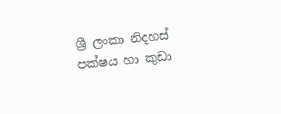ශ්‍රී ලංකා නිදහස් පක්ෂය හා කුඩා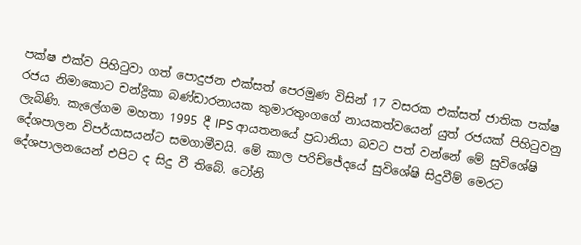පක්ෂ එක්ව පිහිටුවා ගත් පොදුජන එක්සත් පෙරමුණ විසින් 17 වසරක එක්සත් ජාතික පක්ෂ රජය නිමාකොට චන්ද්‍රිකා බණ්ඩාරනායක කුමාරතුංගගේ නායකත්වයෙන් යුත් රජයක් පිහිටුවනු ලැබිණි. කැලේගම මහතා 1995 දී IPS ආයතනයේ ප්‍රධානියා බවට පත් වන්නේ මේ සුවිශේෂි දේශපාලන විපර්යාසයන්ට සමගාමීවයි. මේ කාල පරිච්ජේදයේ සුවිශේෂි සිදුවීම් මෙරට දේශපාලනයෙන් එපිට ද සිදු වී තිබේ. ටෝනි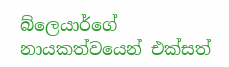බ්ලෙයාර්ගේ නායකත්වයෙන් එක්සත්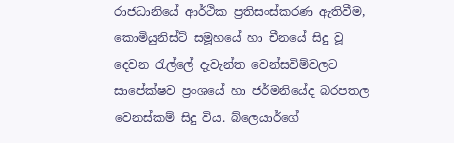රාජධානියේ ආර්ථික ප්‍රතිසංස්කරණ ඇතිවීම, කොමියුනිස්ට් සමූහයේ හා චීනයේ සිදු වූ දෙවන රැල්ලේ දැවැන්ත වෙන්සවිම්වලට සාපේක්ෂව ප්‍රංශයේ හා ජර්මනියේද බරපතල වෙනස්කම් සිදු විය. බ්ලෙයාර්ගේ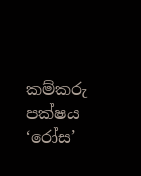කම්කරු පක්ෂය ‘රෝස’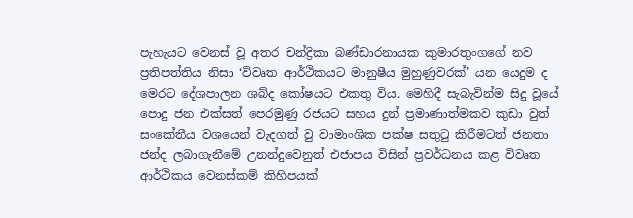පැහැයට වෙනස් වූ අතර චන්ද්‍රිකා බණ්ඩාරනායක කුමාරතුංගගේ නව ප්‍රතිපත්තිය නිසා ‘විවෘත ආර්ථිකයට මානුෂීය මුහුණුවරක්’ යන යෙදුම ද මෙරට දේශපාලන ශබ්ද කෝෂයට එකතු විය. මෙහිදී සැබැවින්ම සිදු වූයේ පොදු ජන එක්සත් පෙරමුණු රජයට සහය දුන් ප්‍රමාණාත්මකව කුඩා වුත් සංකේතීය වශයෙන් වැදගත් වු වාමාංශික පක්ෂ සතුටු කිරීමටත් ජනතා ජන්ද ලබාගැනීමේ උනන්දුවෙනුත් එජාපය විසින් ප්‍රවර්ධනය කළ විවෘත ආර්ථිකය වෙනස්කම් කිහිපයක්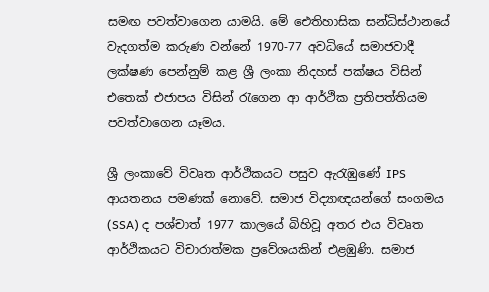සමඟ පවත්වාගෙන යාමයි. මේ ඓතිහාසික සන්ධිස්ථානයේ වැදගත්ම කරුණ වන්නේ 1970-77 අවධියේ සමාජවාදී ලක්ෂණ පෙන්නුම් කළ ශ්‍රී ලංකා නිදහස් පක්ෂය විසින් එතෙක් එජාපය විසින් රැගෙන ආ ආර්ථික ප්‍රතිපත්තියම පවත්වාගෙන යෑමය.

ශ්‍රී ලංකාවේ විවෘත ආර්ථිකයට පසුව ඇරැඹුණේ IPS ආයතනය පමණක් නොවේ. සමාජ විද්‍යාඥයන්ගේ සංගමය (SSA) ද පශ්චාත් 1977 කාලයේ බිහිවූ අතර එය විවෘත ආර්ථිකයට විචාරාත්මක ප්‍රවේශයකින් එළඹුණි. සමාජ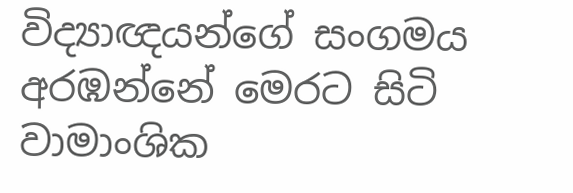විද්‍යාඥයන්ගේ සංගමය අරඹන්නේ මෙරට සිටි වාමාංශික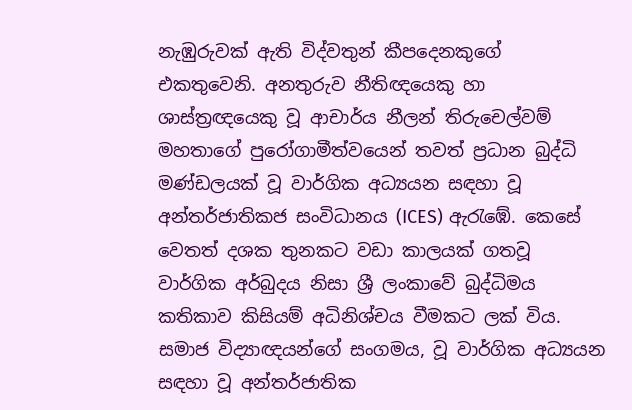නැඹුරුවක් ඇති විද්වතුන් කීපදෙනකුගේ එකතුවෙනි. අනතුරුව නීතිඥයෙකු හා ශාස්ත්‍රඥයෙකු වූ ආචාර්ය නීලන් තිරුචෙල්වම් මහතාගේ පුරෝගාමීත්වයෙන් තවත් ප්‍රධාන බුද්ධි මණ්ඩලයක් වූ වාර්ගික අධ්‍යයන සඳහා වූ අන්තර්ජාතිකජ සංවිධානය (ICES) ඇරැඹේ. කෙසේ වෙතත් දශක තුනකට වඩා කාලයක් ගතවූ වාර්ගික අර්බුදය නිසා ශ්‍රී ලංකාවේ බුද්ධිමය කතිකාව කිසියම් අධිනිශ්චය වීමකට ලක් විය. සමාජ විද්‍යාඥයන්ගේ සංගමය, වූ වාර්ගික අධ්‍යයන සඳහා වූ අන්තර්ජාතික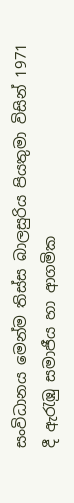සංවිධානය මෙන්ම තිස්ස බාලසුරිය පියතුමා විසින් 1971 දී ඇරැඹු සමාජීය හා ආගමික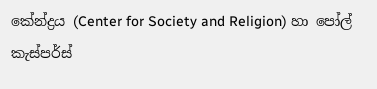කේන්ද්‍රය (Center for Society and Religion) හා පෝල් කැස්පර්ස්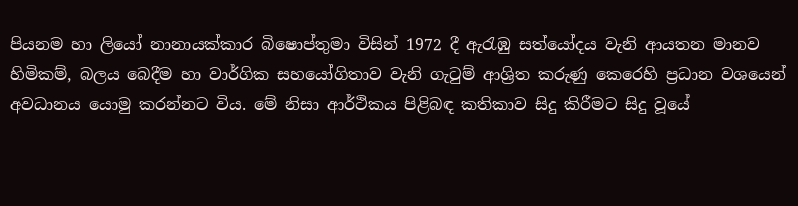පියනම හා ලියෝ නානායක්කාර බිෂොප්තුමා විසින් 1972 දී ඇරැඹු සත්යෝදය වැනි ආයතන මානව හිමිකම්, බලය බෙදීම හා වාර්ගික සහයෝගිතාව වැනි ගැටුම් ආශ්‍රිත කරුණු කෙරෙහි ප්‍රධාන වශයෙන් අවධානය යොමු කරන්නට විය. මේ නිසා ආර්ථිකය පිළිබඳ කතිකාව සිදු කිරීමට සිදු වූයේ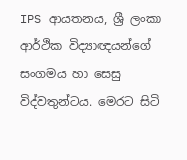IPS ආයතනය, ශ්‍රී ලංකා ආර්ථික විද්‍යාඥයන්ගේ සංගමය හා සෙසු විද්වතුන්ටය. මෙරට සිටි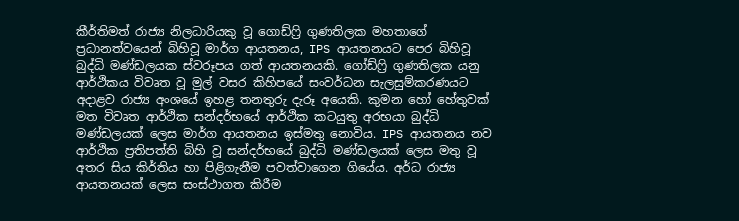කීර්තිමත් රාජ්‍ය නිලධාරියකු වූ ගොඩ්ෆ්‍රි ගුණතිලක මහතාගේ ප්‍රධානත්වයෙන් බිහිවූ මාර්ග ආයතනය, IPS ආයතනයට පෙර බිහිවූ බුද්ධි මණ්ඩලයක ස්වරූපය ගත් ආයතනයකි. ගෝඩ්ෆ්‍රි ගුණතිලක යනු ආර්ථිකය විවෘත වූ මුල් වසර කිහිපයේ සංවර්ධන සැලසුම්කරණයට අදාළව රාජ්‍ය අංශයේ ඉහළ තනතුරු දැරූ අයෙකි. කුමන හෝ හේතුවක් මත විවෘත ආර්ථික සන්දර්භයේ ආර්ථික කටයුතු අරභයා බුද්ධි මණ්ඩලයක් ලෙස මාර්ග ආයතනය ඉස්මතු නොවිය. IPS ආයතනය නව ආර්ථික ප්‍රතිපත්ති බිහි වූ සන්දර්භයේ බුද්ධි මණ්ඩලයක් ලෙස මතු වූ අතර සිය කිර්තිය හා පිළිගැනීම පවත්වාගෙන ගියේය. අර්ධ රාජ්‍ය ආයතනයක් ලෙස සංස්ථාගත කිරීම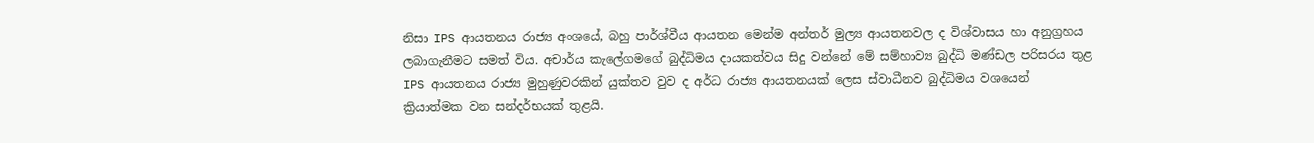නිසා IPS ආයතනය රාජ්‍ය අංශයේ, බහු පාර්ශ්වීය ආයතන මෙන්ම අන්තර් මුල්‍ය ආයතනවල ද විශ්වාසය හා අනුග්‍රහය ලබාගැනීමට සමත් විය. අචාර්ය කැලේගමගේ බුද්ධිමය දායකත්වය සිදු වන්නේ මේ සම්හාව්‍ය බුද්ධි මණ්ඩල පරිසරය තුළ IPS ආයතනය රාජ්‍ය මුහුණුවරකින් යුක්තව වුව ද අර්ධ රාජ්‍ය ආයතනයක් ලෙස ස්වාධීනව බුද්ධිමය වශයෙන් ක්‍රියාත්මක වන සන්දර්භයක් තුළයි.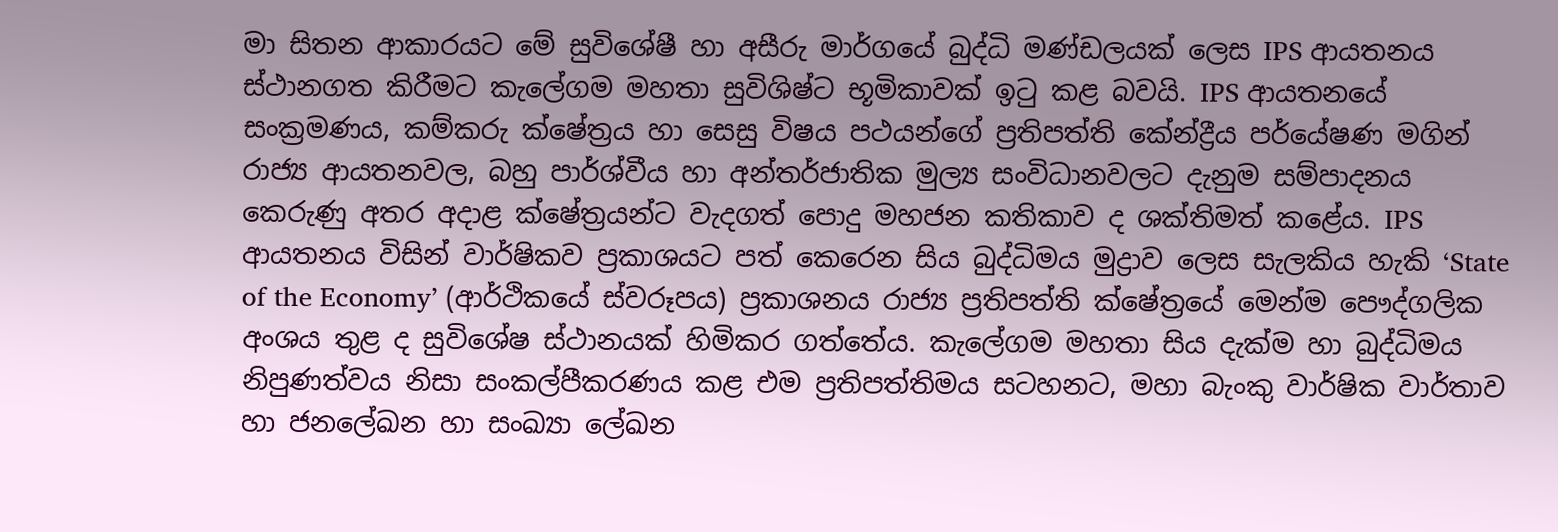මා සිතන ආකාරයට මේ සුවිශේෂී හා අසීරු මාර්ගයේ බුද්ධි මණ්ඩලයක් ලෙස IPS ආයතනය ස්ථානගත කිරීමට කැලේගම මහතා සුවිශිෂ්ට භූමිකාවක් ඉටු කළ බවයි. IPS ආයතනයේ සංක්‍රමණය, කම්කරු ක්ෂේත්‍රය හා සෙසු විෂය පථයන්ගේ ප්‍රතිපත්ති කේන්ද්‍රීය පර්යේෂණ මගින් රාජ්‍ය ආයතනවල, බහු පාර්ශ්වීය හා අන්තර්ජාතික මුල්‍ය සංවිධානවලට දැනුම සම්පාදනය කෙරුණු අතර අදාළ ක්ෂේත්‍රයන්ට වැදගත් පොදු මහජන කතිකාව ද ශක්තිමත් කළේය. IPS ආයතනය විසින් වාර්ෂිකව ප්‍රකාශයට පත් කෙරෙන සිය බුද්ධිමය මුද්‍රාව ලෙස සැලකිය හැකි ‘State of the Economy’ (ආර්ථිකයේ ස්වරූපය) ප්‍රකාශනය රාජ්‍ය ප්‍රතිපත්ති ක්ෂේත්‍රයේ මෙන්ම පෞද්ගලික අංශය තුළ ද සුවිශේෂ ස්ථානයක් හිමිකර ගත්තේය. කැලේගම මහතා සිය දැක්ම හා බුද්ධිමය නිපුණත්වය නිසා සංකල්පීකරණය කළ එම ප්‍රතිපත්තිමය සටහනට, මහා බැංකු වාර්ෂික වාර්තාව හා ජනලේඛන හා සංඛ්‍යා ලේඛන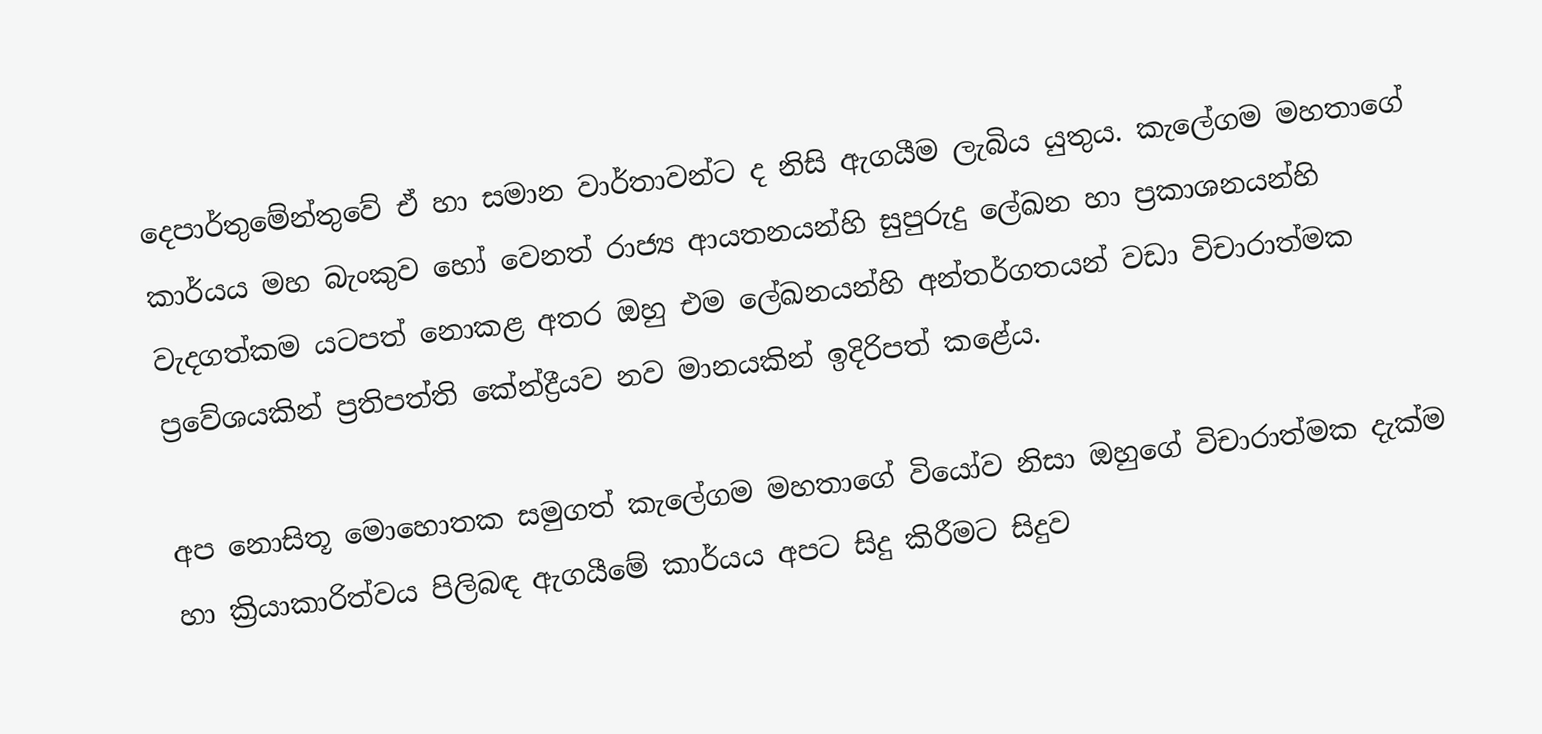දෙපාර්තුමේන්තුවේ ඒ හා සමාන වාර්තාවන්ට ද නිසි ඇගයීම ලැබිය යුතුය. කැලේගම මහතාගේ කාර්යය මහ බැංකුව හෝ වෙනත් රාජ්‍ය ආයතනයන්හි සුපුරුදු ලේඛන හා ප්‍රකාශනයන්හි වැදගත්කම යටපත් නොකළ අතර ඔහු එම ලේඛනයන්හි අන්තර්ගතයන් වඩා විචාරාත්මක ප්‍රවේශයකින් ප්‍රතිපත්ති කේන්ද්‍රීයව නව මානයකින් ඉදිරිපත් කළේය.

අප නොසිතූ මොහොතක සමුගත් කැලේගම මහතාගේ වියෝව නිසා ඔහුගේ විචාරාත්මක දැක්ම හා ක්‍රියාකාරිත්වය පිලිබඳ ඇගයීමේ කාර්යය අපට සිදු කිරීමට සිදුව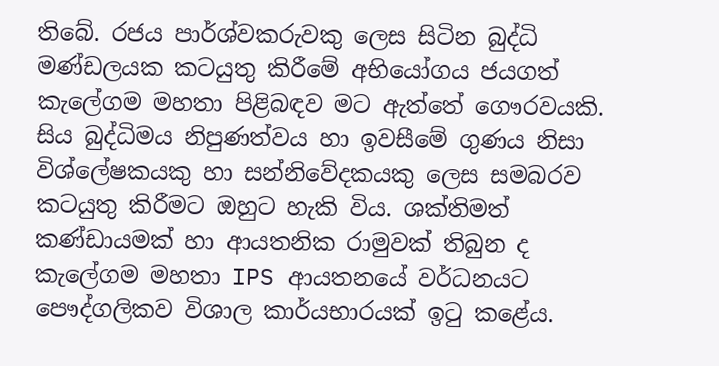තිබේ. රජය පාර්ශ්වකරුවකු ලෙස සිටින බුද්ධි මණ්ඩලයක කටයුතු කිරීමේ අභියෝගය ජයගත් කැලේගම මහතා පිළිබඳව මට ඇත්තේ ගෞරවයකි. සිය බුද්ධිමය නිපුණත්වය හා ඉවසීමේ ගුණය නිසා විශ්ලේෂකයකු හා සන්නිවේදකයකු ලෙස සමබරව කටයුතු කිරීමට ඔහුට හැකි විය. ශක්තිමත් කණ්ඩායමක් හා ආයතනික රාමුවක් තිබුන ද කැලේගම මහතා IPS ආයතනයේ වර්ධනයට පෞද්ගලිකව විශාල කාර්යභාරයක් ඉටු කළේය.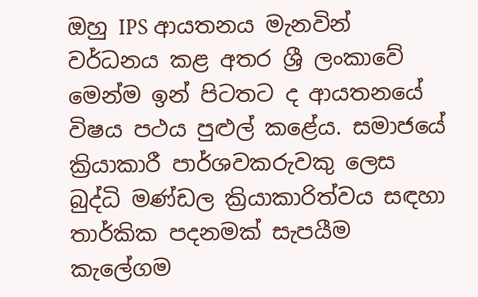ඔහු IPS ආයතනය මැනවින් වර්ධනය කළ අතර ශ්‍රී ලංකාවේ මෙන්ම ඉන් පිටතට ද ආයතනයේ විෂය පථය පුළුල් කළේය. සමාජයේ ක්‍රියාකාරී පාර්ශවකරුවකු ලෙස බුද්ධි මණ්ඩල ක්‍රියාකාරිත්වය සඳහා තාර්කික පදනමක් සැපයීම කැලේගම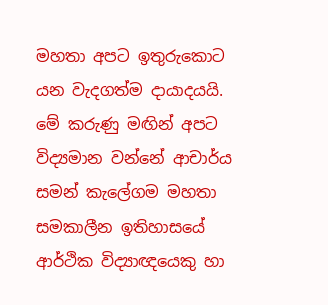මහතා අපට ඉතුරුකොට යන වැදගත්ම දායාදයයි. මේ කරුණු මඟින් අපට විද්‍යමාන වන්නේ ආචාර්ය සමන් කැලේගම මහතා සමකාලීන ඉතිහාසයේ ආර්ථික විද්‍යාඥයෙකු හා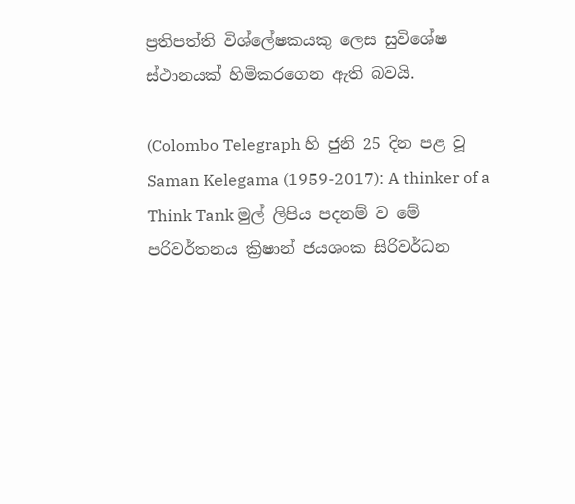ප්‍රතිපත්ති විශ්ලේෂකයකු ලෙස සුවිශේෂ ස්ථානයක් හිමිකරගෙන ඇති බවයි.

(Colombo Telegraph හි ජුනි 25 දින පළ වූ Saman Kelegama (1959-2017): A thinker of a Think Tank මුල් ලිපිය පදනම් ව මේ පරිවර්තනය ක්‍රිෂාන් ජයශංක සිරිවර්ධන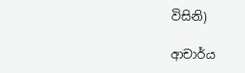විසිනි)

ආචාර්ය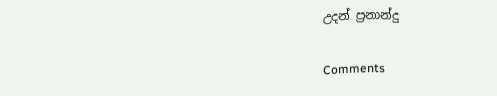උදන් ප්‍රනාන්දු

Comments